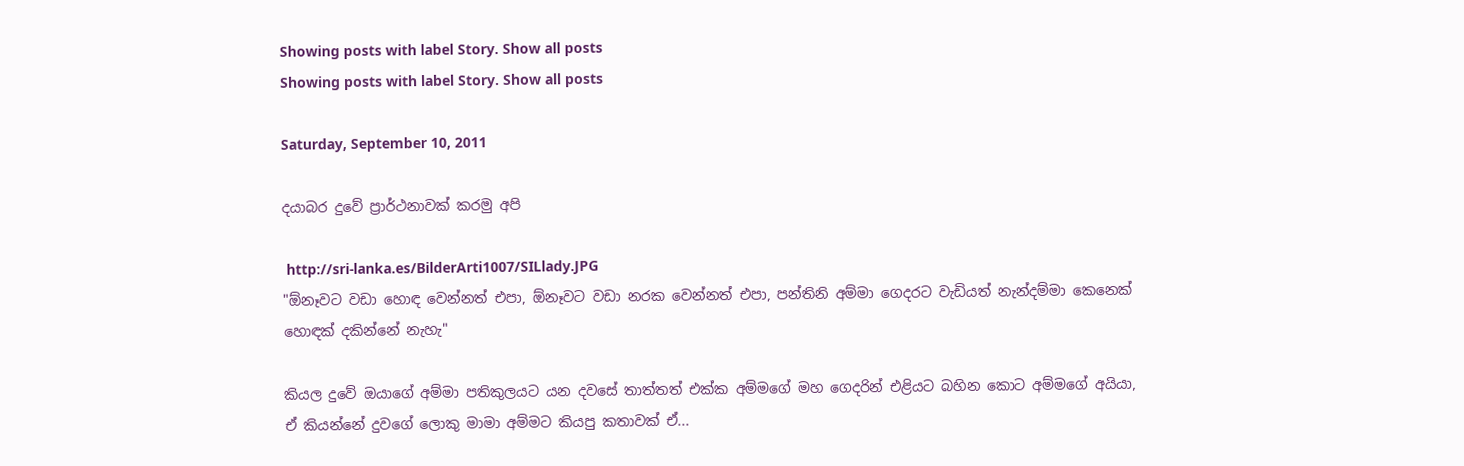Showing posts with label Story. Show all posts
Showing posts with label Story. Show all posts

Saturday, September 10, 2011

දයාබර දුවේ ප්‍රාර්ථනාවක්‌ කරමු අපි

 http://sri-lanka.es/BilderArti1007/SILlady.JPG
"ඕනෑවට වඩා හොඳ වෙන්නත් එපා, ඕනෑවට වඩා නරක වෙන්නත් එපා, පන්තිනි අම්මා ගෙදරට වැඩියත් නැන්දම්මා කෙනෙක්‌ හොඳක්‌ දකින්නේ නැහැ"

කියල දුවේ ඔයාගේ අම්මා පතිකුලයට යන දවසේ තාත්තත් එක්‌ක අම්මගේ මහ ගෙදරින් එළියට බහින කොට අම්මගේ අයියා, ඒ කියන්නේ දුවගේ ලොකු මාමා අම්මට කියපු කතාවක්‌ ඒ...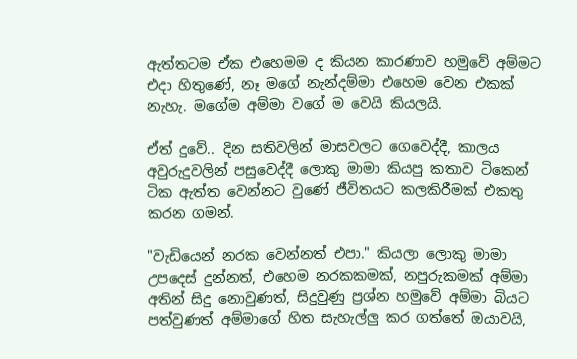ඇත්තටම ඒක එහෙමම ද කියන කාරණාව හමුවේ අම්මට එදා හිතුණේ, නෑ මගේ නැන්දම්මා එහෙම වෙන එකක්‌ නැහැ. මගේම අම්මා වගේ ම වෙයි කියලයි.

ඒත් දුවේ.. දින සතිවලින් මාසවලට ගෙවෙද්දී, කාලය අවුරුදුවලින් පසුවෙද්දී ලොකු මාමා කියපු කතාව ටිකෙන් ටික ඇත්ත වෙන්නට වුණේ ජීවිතයට කලකිරීමක්‌ එකතු කරන ගමන්.

"වැඩියෙන් නරක වෙන්නත් එපා." කියලා ලොකු මාමා උපදෙස්‌ දුන්නත්, එහෙම නරකකමක්‌, නපුරුකමක්‌ අම්මා අතින් සිදු නොවුණත්, සිදුවුණු ප්‍රශ්න හමුවේ අම්මා බියට පත්වුණත් අම්මාගේ හිත සැහැල්ලු කර ගත්තේ ඔයාවයි,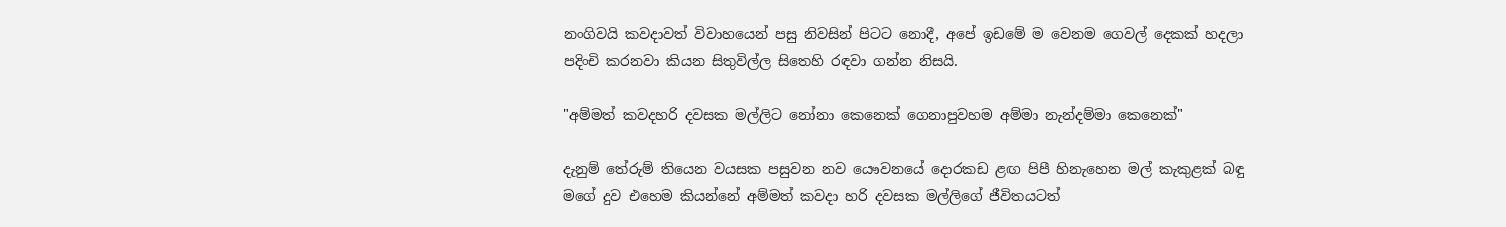නංගිවයි කවදාවත් විවාහයෙන් පසු නිවසින් පිටට නොදී, අපේ ඉඩමේ ම වෙනම ගෙවල් දෙකක්‌ හදලා පදිංචි කරනවා කියන සිතුවිල්ල සිතෙහි රඳවා ගන්න නිසයි.

"අම්මත් කවදහරි දවසක මල්ලිට නෝනා කෙනෙක්‌ ගෙනාපුවහම අම්මා නැන්දම්මා කෙනෙක්‌"

දැනුම් තේරුම් තියෙන වයසක පසුවන නව යෞවනයේ දොරකඩ ළඟ පිපී හිනැහෙන මල් කැකුළක්‌ බඳු මගේ දුව එහෙම කියන්නේ අම්මත් කවදා හරි දවසක මල්ලිගේ ජීවිතයටත්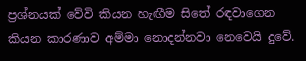ප්‍රශ්නයක්‌ වේවි කියන හැඟීම සිතේ රඳවාගෙන කියන කාරණාව අම්මා නොදන්නවා නෙවෙයි දුවේ.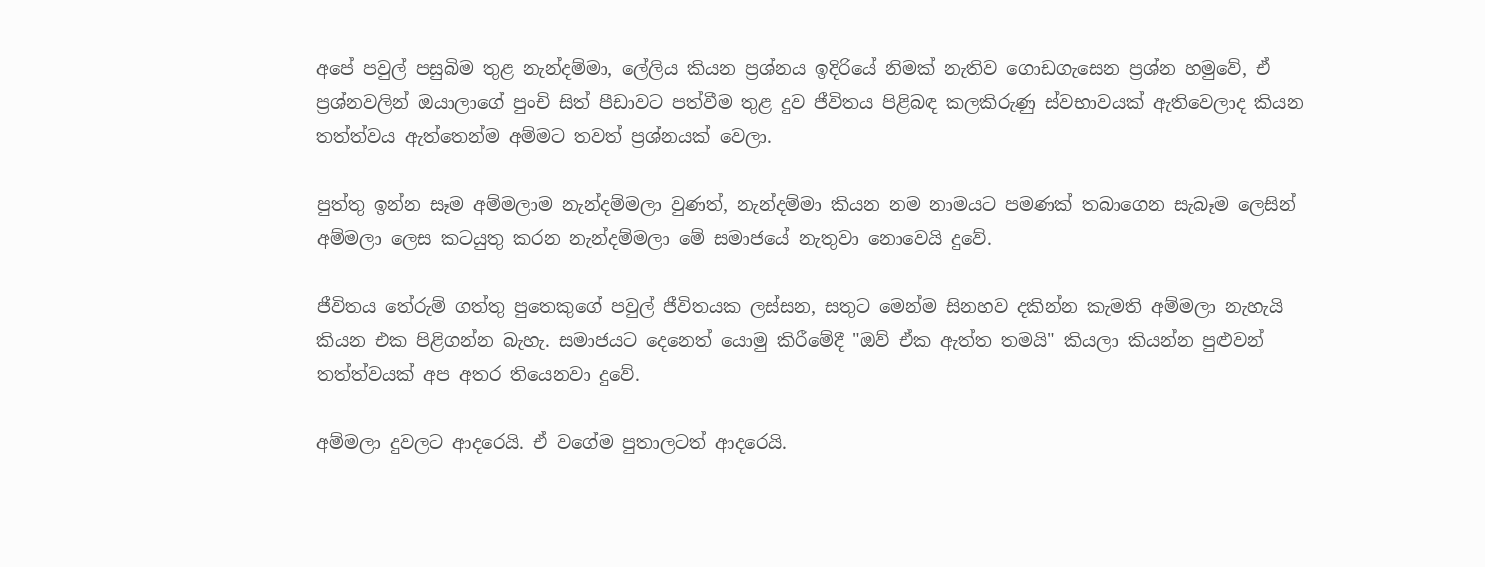අපේ පවුල් පසුබිම තුළ නැන්දම්මා, ලේලිය කියන ප්‍රශ්නය ඉදිරියේ නිමක්‌ නැතිව ගොඩගැසෙන ප්‍රශ්න හමුවේ, ඒ ප්‍රශ්නවලින් ඔයාලාගේ පුංචි සිත් පීඩාවට පත්වීම තුළ දුව ජීවිතය පිළිබඳ කලකිරුණු ස්‌වභාවයක්‌ ඇතිවෙලාද කියන තත්ත්වය ඇත්තෙන්ම අම්මට තවත් ප්‍රශ්නයක්‌ වෙලා.

පුත්තු ඉන්න සෑම අම්මලාම නැන්දම්මලා වුණත්, නැන්දම්මා කියන නම නාමයට පමණක්‌ තබාගෙන සැබෑම ලෙසින් අම්මලා ලෙස කටයුතු කරන නැන්දම්මලා මේ සමාජයේ නැතුවා නොවෙයි දුවේ.

ජීවිතය තේරුම් ගත්තු පුතෙකුගේ පවුල් ජීවිතයක ලස්‌සන, සතුට මෙන්ම සිනහව දකින්න කැමති අම්මලා නැහැයි කියන එක පිළිගන්න බැහැ. සමාජයට දෙනෙත් යොමු කිරීමේදී "ඔව් ඒක ඇත්ත තමයි" කියලා කියන්න පුළුවන් තත්ත්වයක්‌ අප අතර තියෙනවා දුවේ.

අම්මලා දුවලට ආදරෙයි. ඒ වගේම පුතාලටත් ආදරෙයි.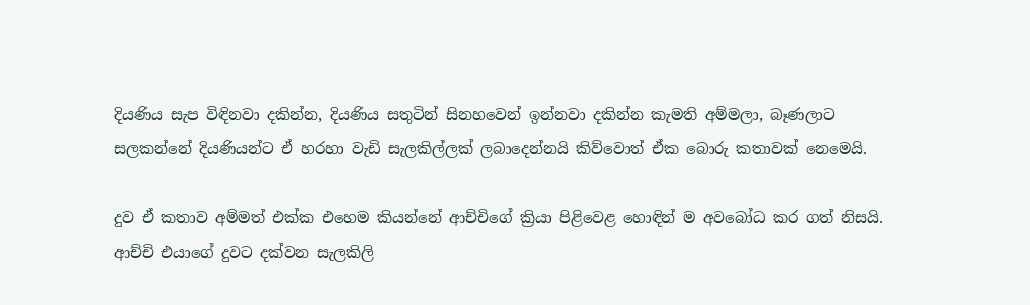දියණිය සැප විඳිනවා දකින්න, දියණිය සතුටින් සිනහවෙන් ඉන්නවා දකින්න කැමති අම්මලා, බෑණලාට සලකන්නේ දියණියන්ට ඒ හරහා වැඩි සැලකිල්ලක්‌ ලබාදෙන්නයි කිව්වොත් ඒක බොරු කතාවක්‌ නෙමෙයි.

දුව ඒ කතාව අම්මත් එක්‌ක එහෙම කියන්නේ ආච්චිගේ ක්‍රියා පිළිවෙළ හොඳින් ම අවබෝධ කර ගත් නිසයි. ආච්චි එයාගේ දුවට දක්‌වන සැලකිලි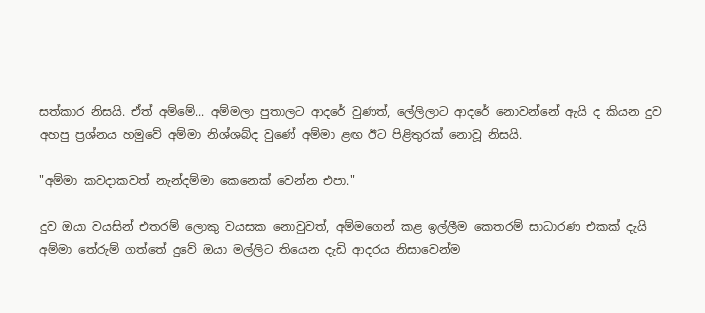සත්කාර නිසයි. ඒත් අම්මේ... අම්මලා පුතාලට ආදරේ වුණත්, ලේලිලාට ආදරේ නොවන්නේ ඇයි ද කියන දුව අහපු ප්‍රශ්නය හමුවේ අම්මා නිශ්ශබ්ද වුණේ අම්මා ළඟ ඊට පිළිතුරක්‌ නොවූ නිසයි.

"අම්මා කවදාකවත් නැන්දම්මා කෙනෙක්‌ වෙන්න එපා."

දුව ඔයා වයසින් එතරම් ලොකු වයසක නොවුවත්, අම්මගෙන් කළ ඉල්ලීම කෙතරම් සාධාරණ එකක්‌ දැයි අම්මා තේරුම් ගත්තේ දුවේ ඔයා මල්ලිට තියෙන දැඩි ආදරය නිසාවෙන්ම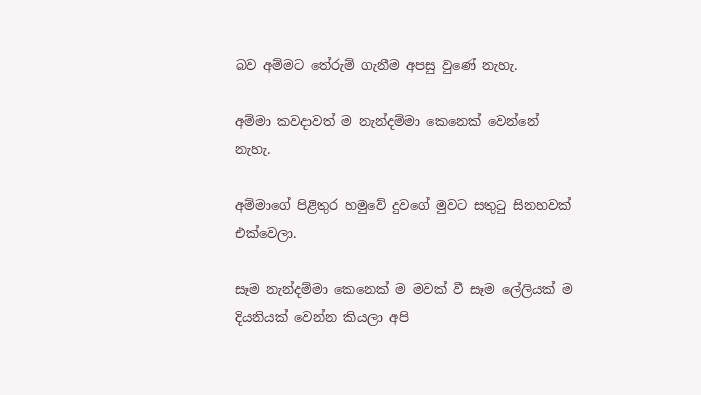බව අම්මට තේරුම් ගැනීම අපසු වුණේ නැහැ.

අම්මා කවදාවත් ම නැන්දම්මා කෙනෙක්‌ වෙන්නේ නැහැ.

අම්මාගේ පිළිතුර හමුවේ දුවගේ මුවට සතුටු සිනහවක්‌ එක්‌වෙලා.

සෑම නැන්දම්මා කෙනෙක්‌ ම මවක්‌ වී සෑම ලේලියක්‌ ම දියනියක්‌ වෙන්න කියලා අපි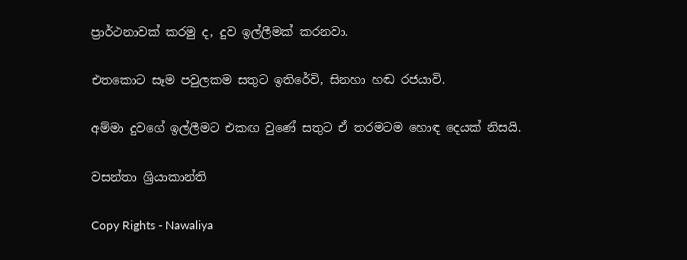ප්‍රාර්ථනාවක්‌ කරමු ද, දුව ඉල්ලීමක්‌ කරනවා.

එතකොට සෑම පවුලකම සතුට ඉතිරේවි, සිනහා හඬ රජයාවි.

අම්මා දුවගේ ඉල්ලීමට එකඟ වුණේ සතුට ඒ තරමටම හොඳ දෙයක්‌ නිසයි.

වසන්තා ශ්‍රියාකාන්ති

Copy Rights - Nawaliya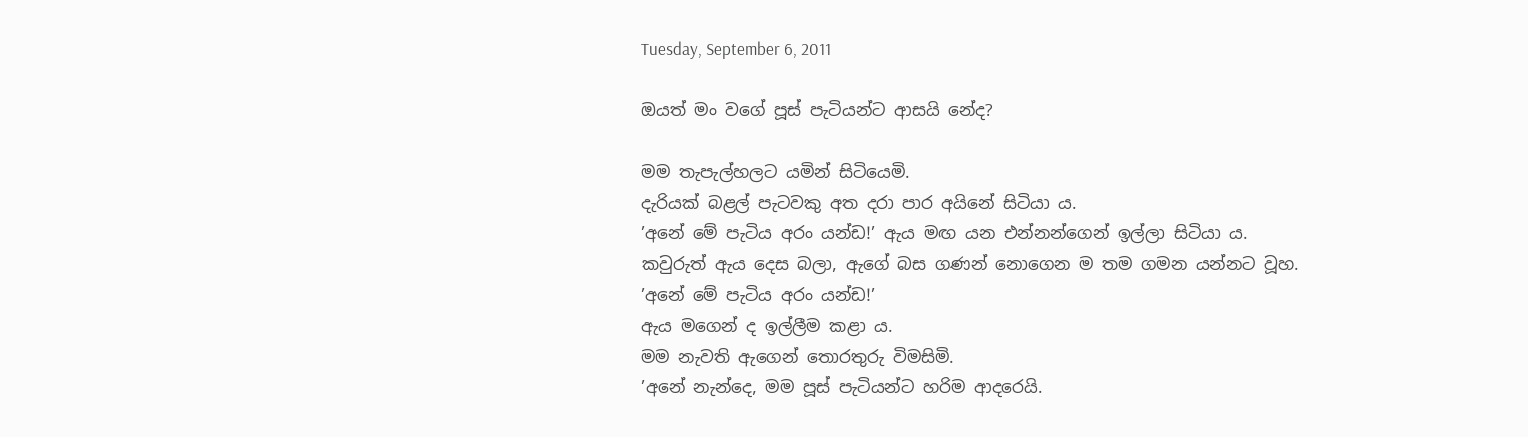Tuesday, September 6, 2011

ඔයත් මං වගේ පූස් පැටියන්ට ආසයි නේද?

මම තැපැල්හලට යමින් සිටියෙමි.
දැරියක් බළල් පැටවකු අත දරා පාර අයිනේ සිටියා ය.
’අනේ මේ පැටිය අරං යන්ඩ!’ ඇය මඟ යන එන්නන්ගෙන් ඉල්ලා සිටියා ය.
කවුරුත් ඇය දෙස බලා, ඇගේ බස ගණන් නොගෙන ම තම ගමන යන්නට වූහ.
’අනේ මේ පැටිය අරං යන්ඩ!’
ඇය මගෙන් ද ඉල්ලීම කළා ය.
මම නැවති ඇගෙන් තොරතුරු විමසිමි.
’අනේ නැන්දෙ, මම පූස් පැටියන්ට හරිම ආදරෙයි.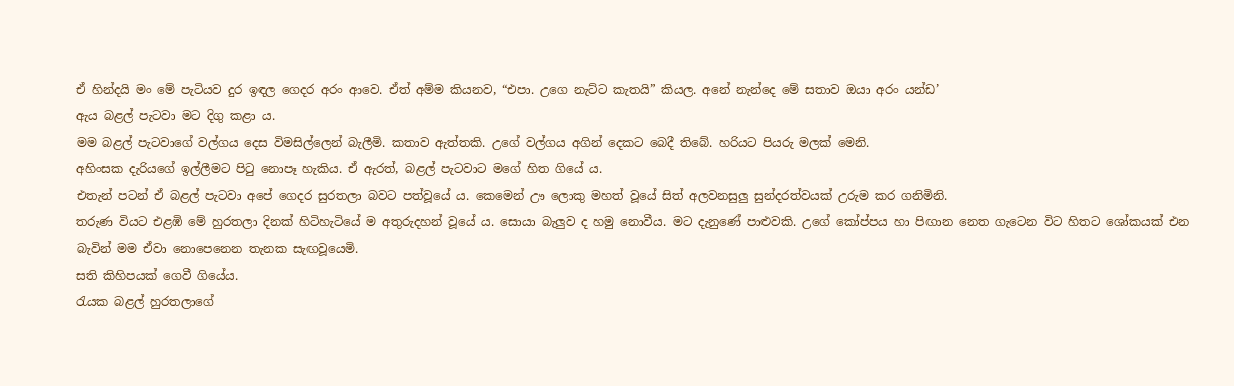ඒ හින්දයි මං මේ පැටියව දුර ඉඳල ගෙදර අරං ආවෙ. ඒත් අම්ම කියනව, “එපා. උගෙ නැට්ට කැතයි” කියල. අනේ නැන්දෙ මේ සතාව ඔයා අරං යන්ඩ’
ඇය බළල් පැටවා මට දිගු කළා ය.
මම බළල් පැටවාගේ වල්ගය දෙස විමසිල්ලෙන් බැලීමි. කතාව ඇත්තකි. උගේ වල්ගය අගින් දෙකට බෙදී තිබේ. හරියට පියරු මලක් මෙනි.
අහිංසක දැරියගේ ඉල්ලීමට පිටු නොපෑ හැකිය. ඒ ඇරත්, බළල් පැටවාට මගේ හිත ගියේ ය.
එතැන් පටන් ඒ බළල් පැටවා අපේ ගෙදර සුරතලා බවට පත්වූයේ ය. කෙමෙන් ඌ ලොකු මහත් වූයේ සිත් අලවනසුලු සුන්දරත්වයක් උරුම කර ගනිමිනි.
තරුණ වියට එළඹි මේ හුරතලා දිනක් හිටිහැටියේ ම අතුරුදහන් වූයේ ය. සොයා බැලුව ද හමු නොවීය. මට දැනුණේ පාළුවකි. උගේ කෝප්පය හා පිඟාන නෙත ගැටෙන විට හිතට ශෝකයක් එන බැවින් මම ඒවා නොපෙනෙන තැනක සැඟවූයෙමි.
සති කිහිපයක් ගෙවී ගියේය.
රැයක බළල් හුරතලාගේ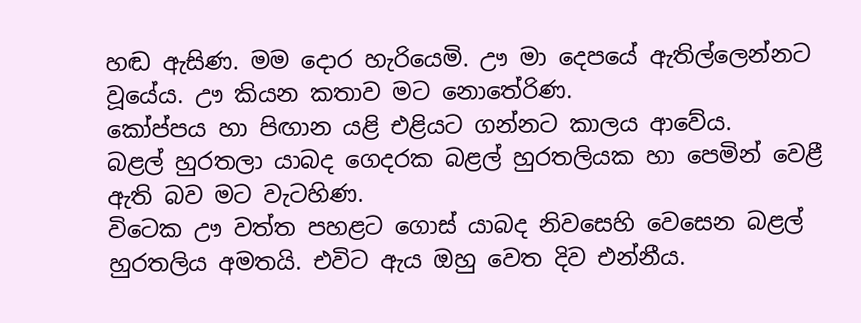හඬ ඇසිණ. මම දොර හැරියෙමි. ඌ මා දෙපයේ ඇතිල්ලෙන්නට වූයේය. ඌ කියන කතාව මට නොතේරිණ.
කෝප්පය හා පිඟාන යළි එළියට ගන්නට කාලය ආවේය.
බළල් හුරතලා යාබද ගෙදරක බළල් හුරතලියක හා පෙමින් වෙළී ඇති බව මට වැටහිණ.
විටෙක ඌ වත්ත පහළට ගොස් යාබද නිවසෙහි වෙසෙන බළල් හුරතලිය අමතයි. එවිට ඇය ඔහු වෙත දිව එන්නීය.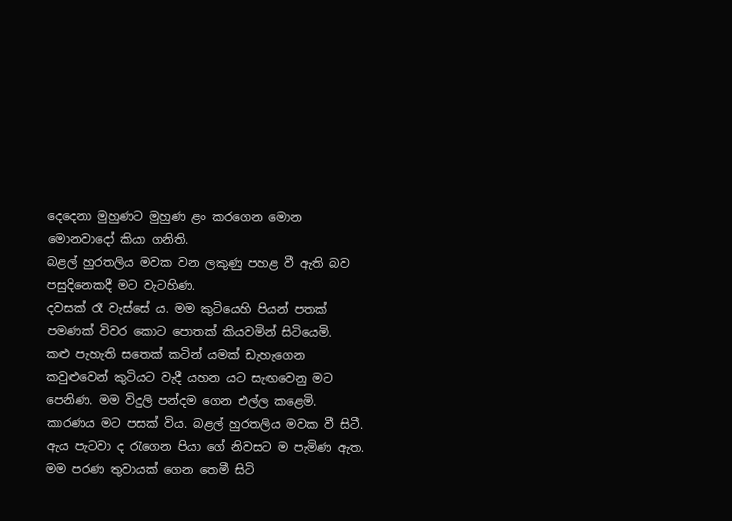දෙදෙනා මුහුණට මුහුණ ළං කරගෙන මොන මොනවාදෝ කියා ගනිති.
බළල් හුරතලිය මවක වන ලකුණු පහළ වී ඇති බව පසුදිනෙකදී මට වැටහිණ.
දවසක් රෑ වැස්සේ ය. මම කුටියෙහි පියන් පතක් පමණක් විවර කොට පොතක් කියවමින් සිටියෙමි.
කළු පැහැති සතෙක් කටින් යමක් ඩැහැගෙන කවුළුවෙන් කුටියට වැදී යහන යට සැඟවෙනු මට පෙනිණ. මම විදුලි පන්දම ගෙන එල්ල කළෙමි. කාරණය මට පසක් විය. බළල් හුරතලිය මවක වී සිටී. ඇය පැටවා ද රැගෙන පියා ගේ නිවසට ම පැමිණ ඇත.
මම පරණ තුවායක් ගෙන තෙමී සිටි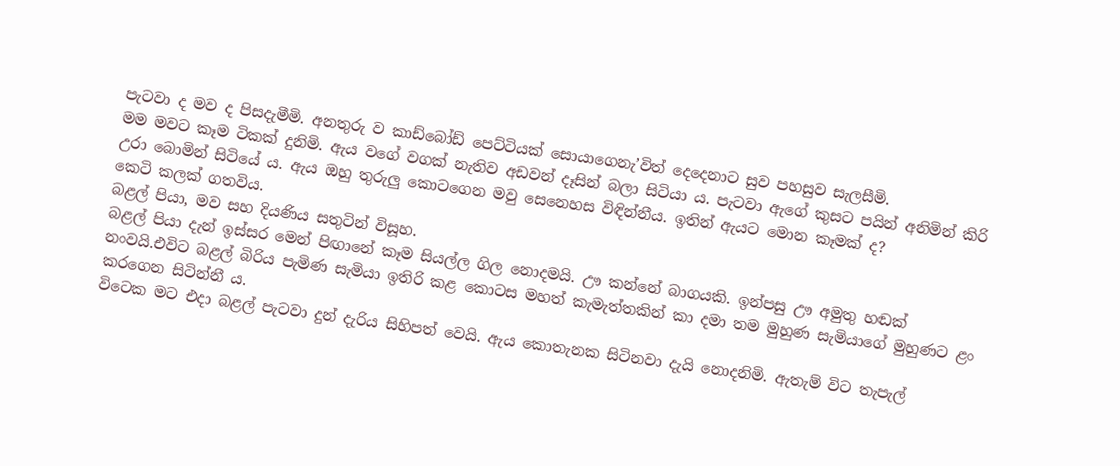පැටවා ද මව ද පිසදැමීමි. අනතුරු ව කාඩ්බෝඩ් පෙට්ටියක් සොයාගෙනැ’විත් දෙදෙනාට සුව පහසුව සැලසීමි.
මම මවට කෑම ටිකක් දුනිමි. ඇය වගේ වගක් නැතිව අඩවන් දෑසින් බලා සිටියා ය. පැටවා ඇගේ කුසට පයින් අනිමින් කිරි උරා බොමින් සිටියේ ය. ඇය ඔහු තුරුලු කොටගෙන මවු සෙනෙහස විඳින්නීය. ඉතින් ඇයට මොන කෑමක් ද?
කෙටි කලක් ගතවිය.
බළල් පියා, මව සහ දියණිය සතුටින් විසූහ.
බළල් පියා දැන් ඉස්සර මෙන් පිඟානේ කෑම සියල්ල ගිල නොදමයි. ඌ කන්නේ බාගයකි. ඉන්පසු ඌ අමුතු හඬක් නංවයි.එවිට බළල් බිරිය පැමිණ සැමියා ඉතිරි කළ කොටස මහත් කැමැත්තකින් කා දමා තම මුහුණ සැමියාගේ මුහුණට ළං කරගෙන සිටින්නී ය.
විටෙක මට එදා බළල් පැටවා දුන් දැරිය සිහිපත් වෙයි. ඇය කොතැනක සිටිනවා දැයි නොදනිමි. ඇතැම් විට තැපැල්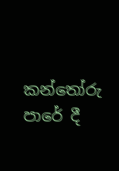කන්තෝරු පාරේ දී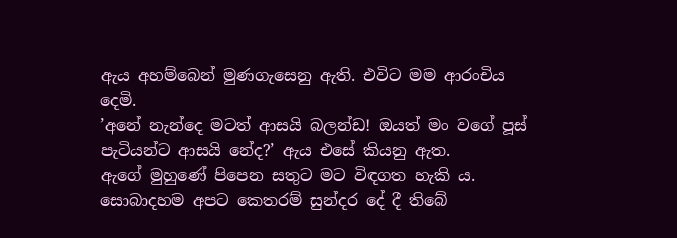ඇය අහම්බෙන් මුණගැසෙනු ඇති. එවිට මම ආරංචිය දෙමි.
’අනේ නැන්දෙ මටත් ආසයි බලන්ඩ! ඔයත් මං වගේ පූස් පැටියන්ට ආසයි නේද?’ ඇය එසේ කියනු ඇත.
ඇගේ මුහුණේ පිපෙන සතුට මට විඳගත හැකි ය.
සොබාදහම අපට කෙතරම් සුන්දර දේ දී තිබේ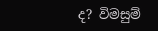ද? විමසුම්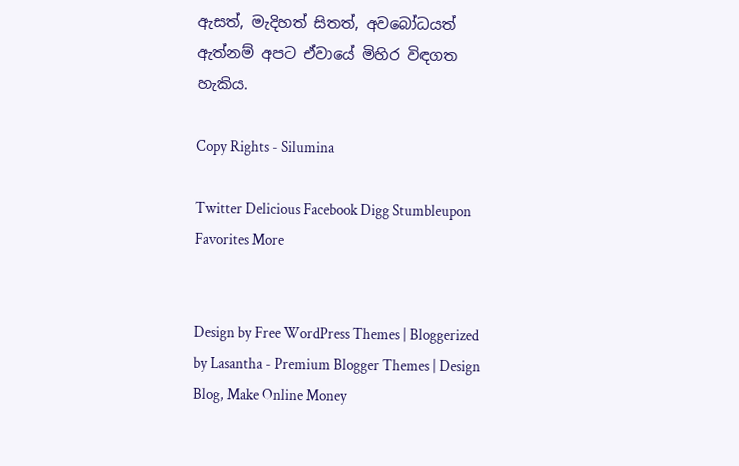ඇසත්, මැදිහත් සිතත්, අවබෝධයත් ඇත්නම් අපට ඒවායේ මිහිර විඳගත හැකිය.

Copy Rights - Silumina

Twitter Delicious Facebook Digg Stumbleupon Favorites More


Design by Free WordPress Themes | Bloggerized by Lasantha - Premium Blogger Themes | Design Blog, Make Online Money